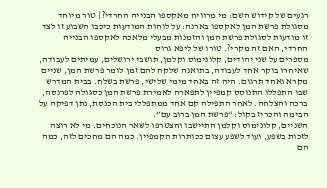רגעים של קידוש השם: מי מרוויח מאקספו הבנייה החרדי? | טור מיוחד
מסגולת פרשת המן לאקספו בארנה: על לוחות המודעות כיכבו השבוע זו לצד זו מודעות לסגולת פרשת המן והזמנות מבעלי מלאכה לאקספו הבנייה החרדי, האם זה מקרי?. טורו של ליפא גרוס
מספרים על שני יהודים, קלונימוס וקלמן, תושבי ירושלים, עמיתים לעבודה, שאיחרו בוקר אחד לעבודה, בתואנה שלקח להם זמן לומר פרשת המן, שניים מקרא ואחד תרגום. היה זה באחד מימי שלישי, פרשת בשלח. בבית המדרש שבו התפללו התנוסס קמפיין לתפארה לאמירת פרשת המן כסגולה לפרנסה, ברכה והצלחה. לאחר התפילה קם אחד ממתפללי בית הכנסת, נתן דפיקה על הבימה והכריז בקול: “פרשת המן ברוב עם”.
השניים, קלונימוס וקלמן התיישבו והצטרפו לשאר הנוכחים. מי לא רוצה לזכות בשפע, ועוד לשפע עצום ככותרות הקמפיין. כמה הם מחכים לזה, כמה הם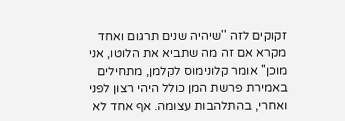זקוקים לזה ''שיהיה שנים תרגום ואחד מקרא אם זה מה שתביא את הלוטו, אני מוכן'' אומר קלונימוס לקלמן, מתחילים באמירת פרשת המן כולל היהי רצון לפני ואחרי, בהתלהבות עצומה. אף אחד לא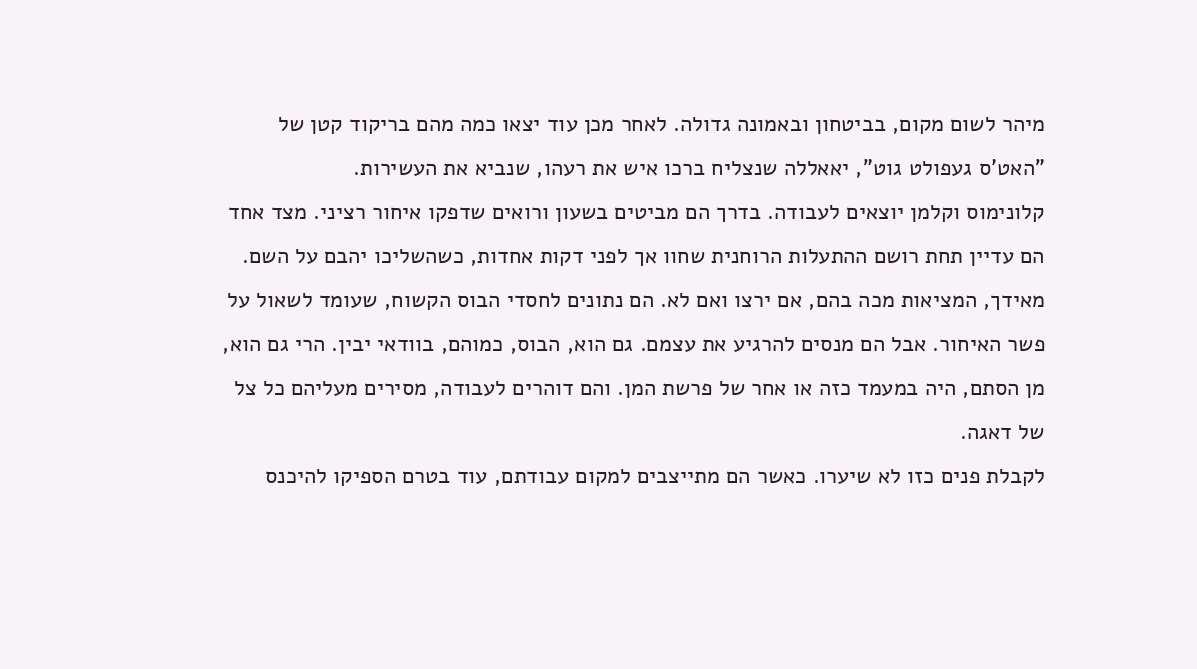מיהר לשום מקום, בביטחון ובאמונה גדולה. לאחר מכן עוד יצאו כמה מהם בריקוד קטן של "האט'ס געפולט גוט", יאאללה שנצליח ברכו איש את רעהו, שנביא את העשירות.
קלונימוס וקלמן יוצאים לעבודה. בדרך הם מביטים בשעון ורואים שדפקו איחור רציני. מצד אחד הם עדיין תחת רושם ההתעלות הרוחנית שחוו אך לפני דקות אחדות, כשהשליכו יהבם על השם. מאידך, המציאות מכה בהם, אם ירצו ואם לא. הם נתונים לחסדי הבוס הקשוח, שעומד לשאול על פשר האיחור. אבל הם מנסים להרגיע את עצמם. גם הוא, הבוס, כמוהם, בוודאי יבין. הרי גם הוא, מן הסתם, היה במעמד כזה או אחר של פרשת המן. והם דוהרים לעבודה, מסירים מעליהם כל צל של דאגה.
לקבלת פנים כזו לא שיערו. כאשר הם מתייצבים למקום עבודתם, עוד בטרם הספיקו להיכנס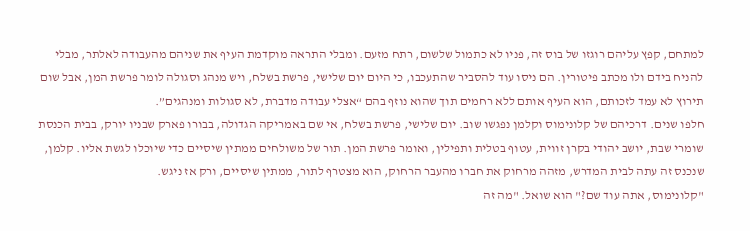למתחם, קפץ עליהם רוגזו של בוס זה, פניו לא כתמול שלשום, רתח מזעם. ומבלי התראה מוקדמת העיף את שניהם מהעבודה לאלתר, מבלי להניח בידם ולו מכתב פיטורין. הם ניסו עוד להסביר שהתעכבו, כי היום יום שלישי, פרשת בשלח, ויש מנהג וסגולה לומר פרשת המן, אבל שום תירוץ לא עמד לזכותם, הוא העיף אותם ללא רחמים תוך שהוא נוזף בהם “אצלי עבודה מדברת, לא סגולות ומנהגים”.
חלפו שנים. דרכיהם של קלונימוס וקלמן נפגשו שוב. יום שלישי, פרשת בשלח, אי שם באמריקה הגדולה, בבורו פארק שבניו יורק, בבית הכנסת שומרי שבת, יושב יהודי בקרן זווית, עטוף בטלית ותפילין, ואומר פרשת המן. תור של משולחים ממתין שיסיים כדי שיוכלו לגשת אליו. קלמן, שנכנס זה עתה לבית המדרש, מזהה מרחוק את חברו מהעבר הרחוק, הוא מצטרף לתור, ממתין שיסיים, ורק אז ניגש.
"קלונימוס, אתה עוד שם?" הוא שואל. "מה זה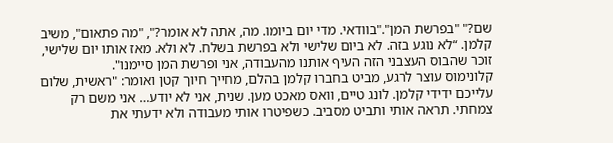שם?" "בפרשת המן"."בוודאי. מדי יום ביומו. מה, אתה לא אומר?", "מה פתאום", משיב קלמן. “לא נוגע בזה. לא ביום שלישי ולא בפרשת בשלח. לא ולא. מאז אותו יום שלישי, זוכר שהבוס העצבני הזה העיף אותנו מהעבודה, אני ופרשת המן סיימנו".
קלונימוס עוצר לרגע, מביט בחברו קלמן בהלם, מחייך חיוך קטן ואומר: "ראשית, שלום עלייכם ידידי קלמן. לונג טיים, וואס מאכט מען. שנית, אני לא יודע… אני משם רק צמחתי. תראה אותי ותביט מסביב. כשפיטרו אותי מעבודה ולא ידעתי את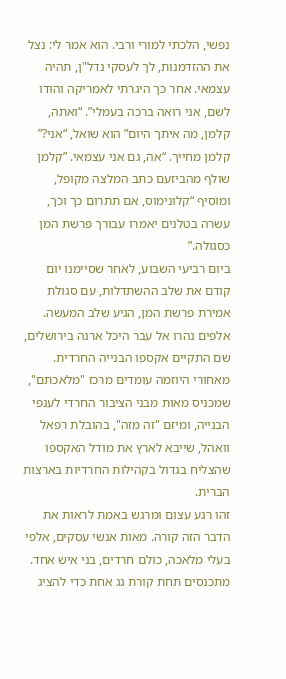נפשי, הלכתי למורי ורבי. הוא אמר לי: נצל את ההזדמנות, לך לעסקי נדל"ן, תהיה עצמאי. אחר כך היגרתי לאמריקה והודו לשם, אני רואה ברכה בעמלי”. “ואתה, קלמן, מה איתך היום” הוא שואל, “אני?” קלמן מחייך. “אה, גם אני עצמאי. ”קלמן שולף מהביזעם כתב המלצה מקופל, ומוסיף “קלונימוס, אם תתרום כך וכך, עשרה בטלנים יאמרו עבורך פרשת המן כסגולה.”
ביום רביעי השבוע, לאחר שסיימנו יום קודם את שלב ההשתדלות, עם סגולת אמירת פרשת המן, הגיע שלב המעשה. אלפים נהרו אל עבר היכל ארנה בירושלים, שם התקיים אקספו הבנייה החרדית. מאחורי היוזמה עומדים מרכז "מלאכתם", שמכניס מאות מבני הציבור החרדי לענפי הבנייה, ומיזם "זה מזה", בהובלת רפאל וואהל, שייבא לארץ את מודל האקספו שהצליח בגדול בקהילות החרדיות בארצות הברית.
זהו רגע עצום ומרגש באמת לראות את הדבר הזה קורה. מאות אנשי עסקים, אלפי בעלי מלאכה, כולם חרדים, בני איש אחד. מתכנסים תחת קורת גג אחת כדי להציג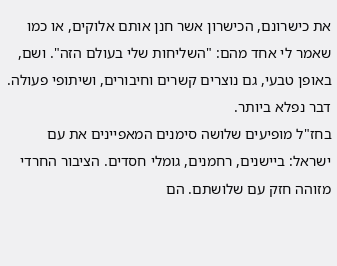את כישרונם, הכישרון אשר חנן אותם אלוקים, או כמו שאמר לי אחד מהם: "השליחות שלי בעולם הזה". ושם, באופן טבעי, גם נוצרים קשרים וחיבורים, ושיתופי פעולה. דבר נפלא ביותר.
בחז"ל מופיעים שלושה סימנים המאפיינים את עם ישראל: ביישנים, רחמנים, גומלי חסדים. הציבור החרדי מזוהה חזק עם שלושתם. הם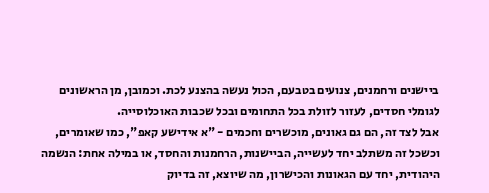ביישנים ורחמנים, צנועים בטבעם, הכול נעשה בהצנע לכת. וכמובן, מן הראשונים לגומלי חסדים, לעזור לזולת בכל התחומים ובכל שכבות האוכלוסייה.
אבל לצד זה, הם גם גאונים, מוכשרים וחכמים - "א אידישע קאפ", כמו שאומרים, וכשכל זה משתלב יחד לעשייה, הביישנות, הרחמנות והחסד, או במילה אחת: הנשמה היהודית, יחד עם הגאונות והכישרון, מה שיוצא, זה בדיוק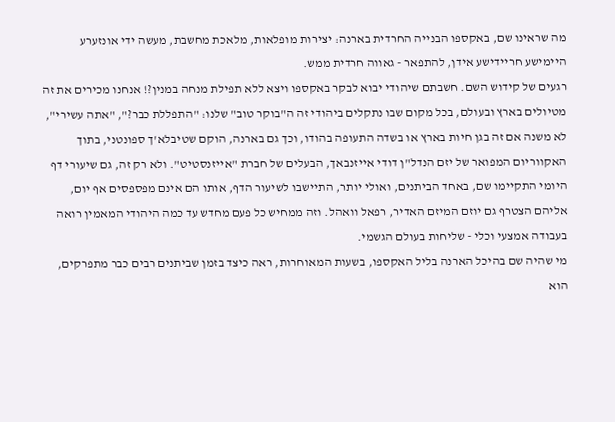מה שראינו שם, באקספו הבנייה החרדית בארנה: יצירות מופלאות, מלאכת מחשבת, מעשה ידי אונזערע היימישע חריידישע אידן, להתפאר - גאווה חרדית ממש.
רגעים של קידוש השם. חשבתם שיהודי יבוא לבקר באקספו ויצא ללא תפילת מנחה במנין?! אנחנו מכירים את זה מטיולים בארץ ובעולם, בכל מקום שבו נתקלים ביהודי זה ה"בוקר טוב" שלנו: "התפללת כבר?", "אתה עשירי", לא משנה אם זה בגן חיות בארץ או בשדה התעופה בהודו, וכך גם בארנה, הוקם שטיבלא'ך ספונטני, בתוך האקווריום המפואר של יזם הנדל"ן דודי אייזנבאך, הבעלים של חברת "אייזנסטיט". ולא רק זה, גם שיעורי דף היומי התקיימו שם, באחד הביתנים, ואולי יותר, התיישבו לשיעור הדף, אותו הם אינם מפספסים אף יום, אליהם הצטרף גם יוזם המיזם האדיר, רפאל וואהל. וזה ממחיש כל פעם מחדש עד כמה היהודי המאמין רואה בעבודה אמצעי וכלי - שליחות בעולם הגשמי.
מי שהיה שם בהיכל הארנה בליל האקספו, בשעות המאוחרות, ראה כיצד בזמן שביתנים רבים כבר מתפרקים, הוא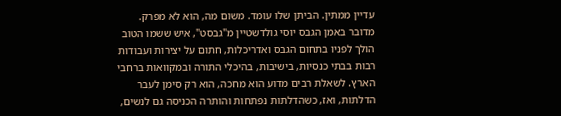עדיין ממתין. הביתן שלו עומד. משום מה, הוא לא מפרק. מדובר באמן הגבס יוסי גולדשטיין מ"גבסט", איש ששמו הטוב הולך לפניו בתחום הגבס ואדריכלות, חתום על יצירות ועבודות רבות בבתי כנסיות, בישיבות, בהיכלי התורה ובמקוואות ברחבי הארץ. לשאלת רבים מדוע הוא מחכה, הוא רק סימן לעבר הדלתות, ואז, כשהדלתות נפתחות והותרה הכניסה גם לנשים,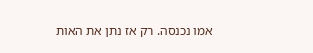אמו נכנסה. רק אז נתן את האות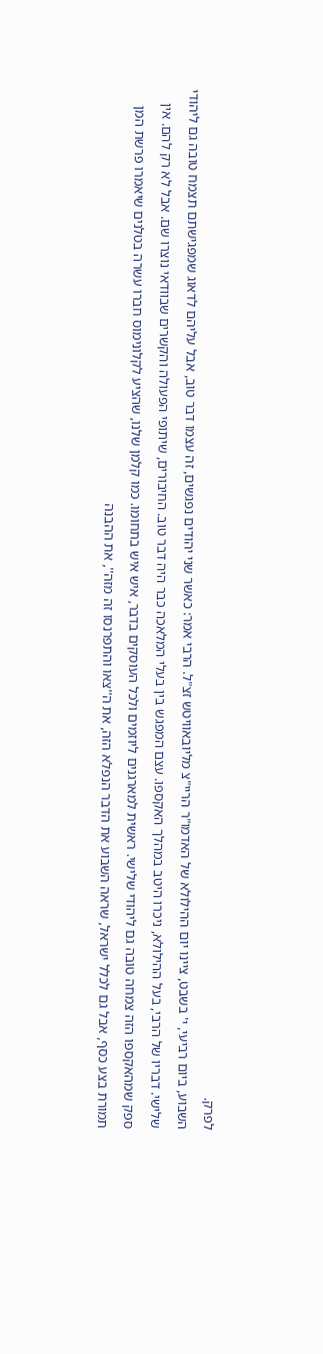לפרק.
השבוע, ביום רביעי, י' בשבט, ציינו יום ההילולא של האדמו"ר הריי"צ מליובאוויטש זצ"ל. הרבי אמר: כאשר שני יהודים נפגשים, זה עצמו דבר טוב, אבל עליהם לדאוג שמפגישתם תצמח טובה גם ליהודי שלישי. דבריו של הרבי, בעל ההילולא, ניכרו היטב במהלך האקספו. עצם המפגש בין בעלי המלאכה כבר היה דבר טוב. החיבורים, שיתופי הפעולה והקשרים שבוודאי נוצרו שם. אבל לא רק להם. אין ספק שמהאקספו הזה צמחה טובה גם ליהודי שלישי. ראשית למארגנים ליוזמים ולכל העוסקים בדבר, איש איש בתחומו. כמו קלמן שלנו, שהציע לקלונימוס חברו עשרה בטלנים שיאמרו פרשת המן תמורת בצע כסף, אבל גם לכלל ישראל, שראה השבוע את הדבר הנפלא הזה, את ה''צאו והתפרנסו זה מזה'', את ההבנה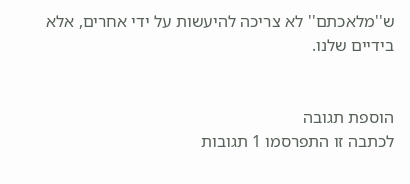ש''מלאכתם'' לא צריכה להיעשות על ידי אחרים, אלא בידיים שלנו.


הוספת תגובה
לכתבה זו התפרסמו 1 תגובות